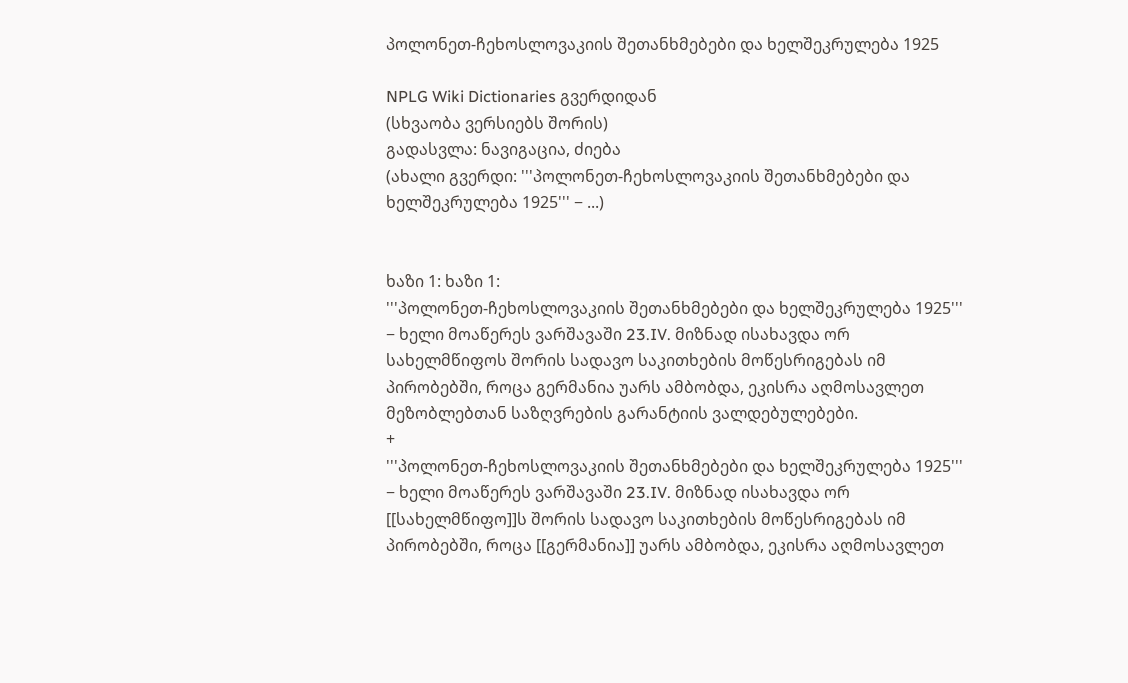პოლონეთ-ჩეხოსლოვაკიის შეთანხმებები და ხელშეკრულება 1925

NPLG Wiki Dictionaries გვერდიდან
(სხვაობა ვერსიებს შორის)
გადასვლა: ნავიგაცია, ძიება
(ახალი გვერდი: '''პოლონეთ-ჩეხოსლოვაკიის შეთანხმებები და ხელშეკრულება 1925''' − ...)


ხაზი 1: ხაზი 1:
'''პოლონეთ-ჩეხოსლოვაკიის შეთანხმებები და ხელშეკრულება 1925''' − ხელი მოაწერეს ვარშავაში 23.IV. მიზნად ისახავდა ორ სახელმწიფოს შორის სადავო საკითხების მოწესრიგებას იმ პირობებში, როცა გერმანია უარს ამბობდა, ეკისრა აღმოსავლეთ მეზობლებთან საზღვრების გარანტიის ვალდებულებები.
+
'''პოლონეთ-ჩეხოსლოვაკიის შეთანხმებები და ხელშეკრულება 1925''' − ხელი მოაწერეს ვარშავაში 23.IV. მიზნად ისახავდა ორ [[სახელმწიფო]]ს შორის სადავო საკითხების მოწესრიგებას იმ პირობებში, როცა [[გერმანია]] უარს ამბობდა, ეკისრა აღმოსავლეთ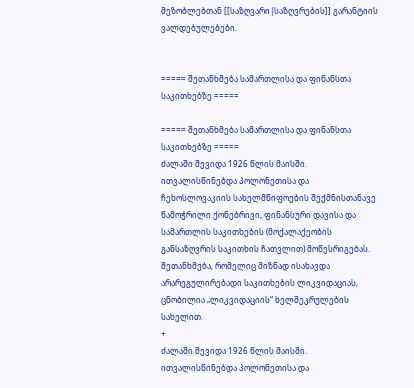მეზობლებთან [[საზღვარი|საზღვრების]] გარანტიის ვალდებულებები.


===== შეთანხმება სამართლისა და ფინანსთა საკითხებზე =====

===== შეთანხმება სამართლისა და ფინანსთა საკითხებზე =====
ძალაში შევიდა 1926 წლის მაისში. ითვალისწინებდა პოლონეთისა და ჩეხოსლოვაკიის სახელმწიფოების შექმნისთანავე წამოჭრილი ქონებრივი, ფინანსური დავისა და სამართლის საკითხების (მოქალაქეობის განსაზღვრის საკითხის ჩათვლით) მოწესრიგებას. შეთანხმება, რომელიც მიზნად ისახავდა არარეგულირებადი საკითხების ლიკვიდაციას, ცნობილია „ლიკვიდაციის“ ხელშეკრულების სახელით.
+
ძალაში შევიდა 1926 წლის მაისში. ითვალისწინებდა პოლონეთისა და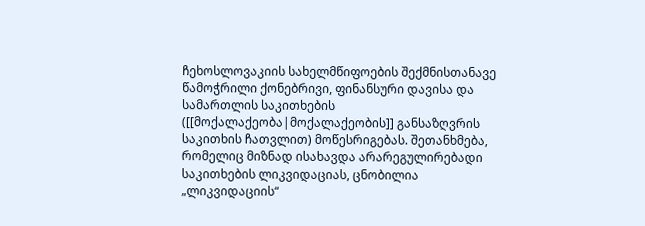ჩეხოსლოვაკიის სახელმწიფოების შექმნისთანავე წამოჭრილი ქონებრივი, ფინანსური დავისა და სამართლის საკითხების ([[მოქალაქეობა|მოქალაქეობის]] განსაზღვრის საკითხის ჩათვლით) მოწესრიგებას. შეთანხმება, რომელიც მიზნად ისახავდა არარეგულირებადი საკითხების ლიკვიდაციას, ცნობილია „ლიკვიდაციის“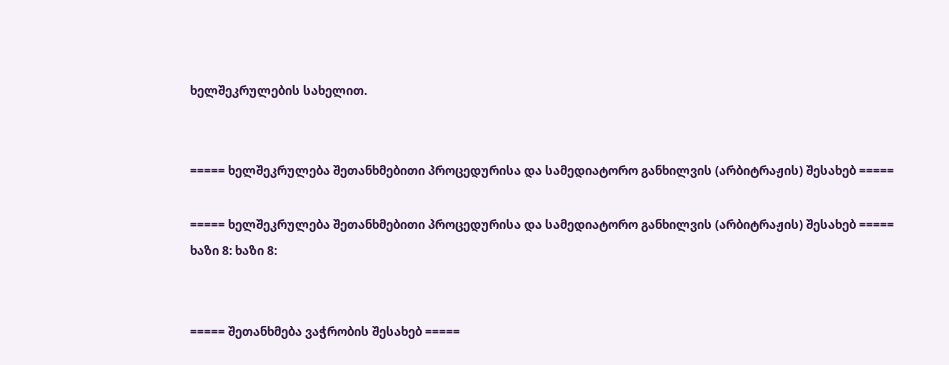ხელშეკრულების სახელით.


===== ხელშეკრულება შეთანხმებითი პროცედურისა და სამედიატორო განხილვის (არბიტრაჟის) შესახებ =====

===== ხელშეკრულება შეთანხმებითი პროცედურისა და სამედიატორო განხილვის (არბიტრაჟის) შესახებ =====
ხაზი 8: ხაზი 8:


===== შეთანხმება ვაჭრობის შესახებ =====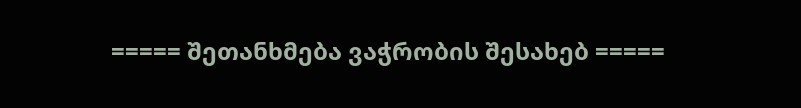===== შეთანხმება ვაჭრობის შესახებ =====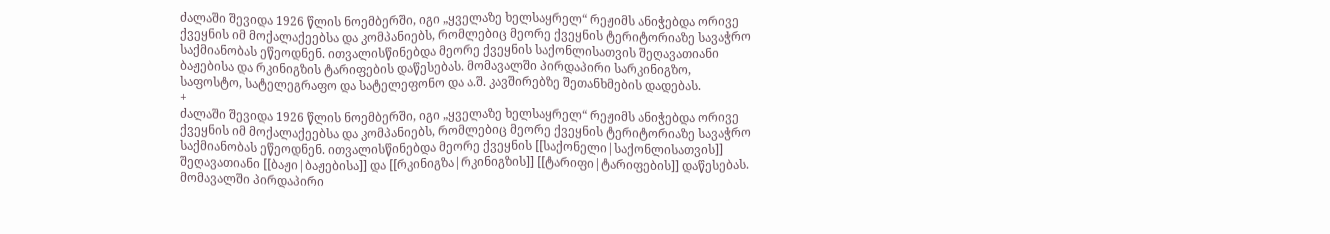ძალაში შევიდა 1926 წლის ნოემბერში, იგი „ყველაზე ხელსაყრელ“ რეჟიმს ანიჭებდა ორივე ქვეყნის იმ მოქალაქეებსა და კომპანიებს, რომლებიც მეორე ქვეყნის ტერიტორიაზე სავაჭრო საქმიანობას ეწეოდნენ. ითვალისწინებდა მეორე ქვეყნის საქონლისათვის შეღავათიანი ბაჟებისა და რკინიგზის ტარიფების დაწესებას. მომავალში პირდაპირი სარკინიგზო, საფოსტო, სატელეგრაფო და სატელეფონო და ა.შ. კავშირებზე შეთანხმების დადებას.
+
ძალაში შევიდა 1926 წლის ნოემბერში, იგი „ყველაზე ხელსაყრელ“ რეჟიმს ანიჭებდა ორივე ქვეყნის იმ მოქალაქეებსა და კომპანიებს, რომლებიც მეორე ქვეყნის ტერიტორიაზე სავაჭრო საქმიანობას ეწეოდნენ. ითვალისწინებდა მეორე ქვეყნის [[საქონელი|საქონლისათვის]] შეღავათიანი [[ბაჟი|ბაჟებისა]] და [[რკინიგზა|რკინიგზის]] [[ტარიფი|ტარიფების]] დაწესებას. მომავალში პირდაპირი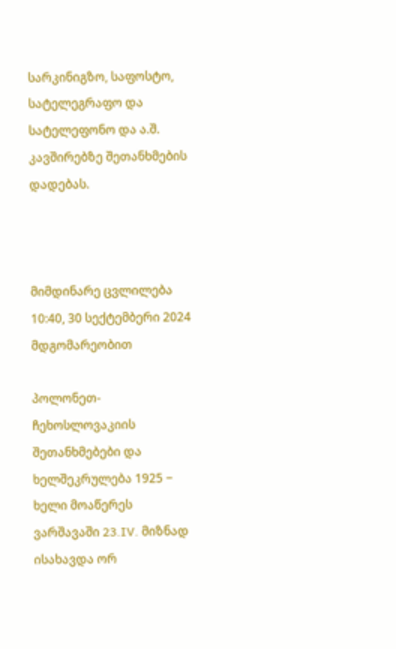სარკინიგზო, საფოსტო, სატელეგრაფო და სატელეფონო და ა.შ. კავშირებზე შეთანხმების დადებას.



მიმდინარე ცვლილება 10:40, 30 სექტემბერი 2024 მდგომარეობით

პოლონეთ-ჩეხოსლოვაკიის შეთანხმებები და ხელშეკრულება 1925 − ხელი მოაწერეს ვარშავაში 23.IV. მიზნად ისახავდა ორ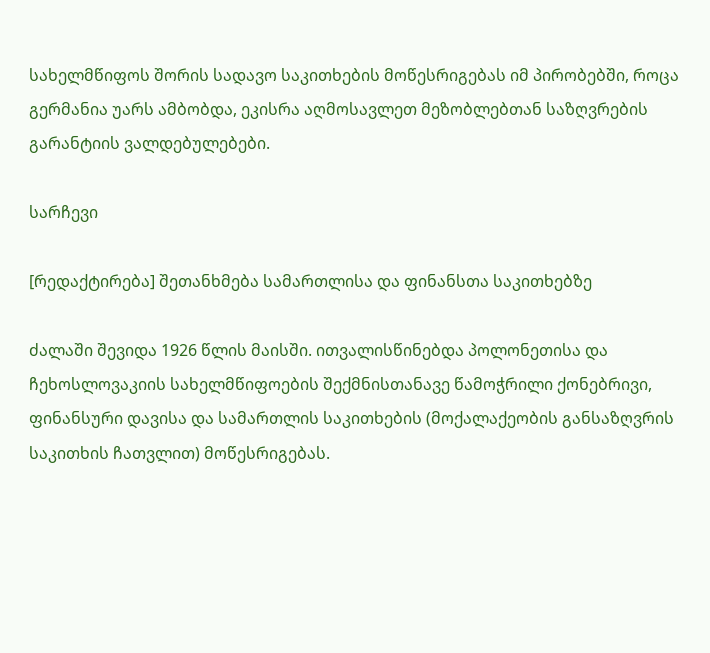სახელმწიფოს შორის სადავო საკითხების მოწესრიგებას იმ პირობებში, როცა გერმანია უარს ამბობდა, ეკისრა აღმოსავლეთ მეზობლებთან საზღვრების გარანტიის ვალდებულებები.

სარჩევი

[რედაქტირება] შეთანხმება სამართლისა და ფინანსთა საკითხებზე

ძალაში შევიდა 1926 წლის მაისში. ითვალისწინებდა პოლონეთისა და ჩეხოსლოვაკიის სახელმწიფოების შექმნისთანავე წამოჭრილი ქონებრივი, ფინანსური დავისა და სამართლის საკითხების (მოქალაქეობის განსაზღვრის საკითხის ჩათვლით) მოწესრიგებას.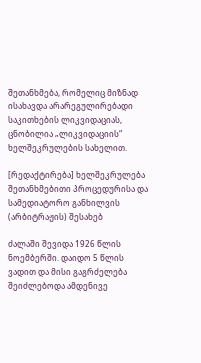შეთანხმება, რომელიც მიზნად ისახავდა არარეგულირებადი საკითხების ლიკვიდაციას, ცნობილია „ლიკვიდაციის“ ხელშეკრულების სახელით.

[რედაქტირება] ხელშეკრულება შეთანხმებითი პროცედურისა და სამედიატორო განხილვის (არბიტრაჟის) შესახებ

ძალაში შევიდა 1926 წლის ნოემბერში. დაიდო 5 წლის ვადით და მისი გაგრძელება შეიძლებოდა ამდენივე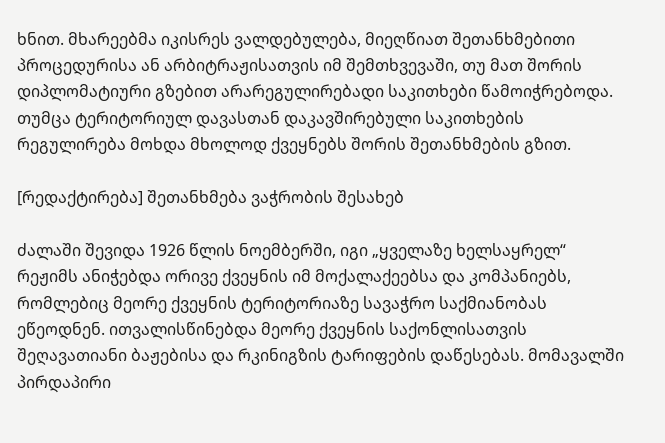ხნით. მხარეებმა იკისრეს ვალდებულება, მიეღწიათ შეთანხმებითი პროცედურისა ან არბიტრაჟისათვის იმ შემთხვევაში, თუ მათ შორის დიპლომატიური გზებით არარეგულირებადი საკითხები წამოიჭრებოდა. თუმცა ტერიტორიულ დავასთან დაკავშირებული საკითხების რეგულირება მოხდა მხოლოდ ქვეყნებს შორის შეთანხმების გზით.

[რედაქტირება] შეთანხმება ვაჭრობის შესახებ

ძალაში შევიდა 1926 წლის ნოემბერში, იგი „ყველაზე ხელსაყრელ“ რეჟიმს ანიჭებდა ორივე ქვეყნის იმ მოქალაქეებსა და კომპანიებს, რომლებიც მეორე ქვეყნის ტერიტორიაზე სავაჭრო საქმიანობას ეწეოდნენ. ითვალისწინებდა მეორე ქვეყნის საქონლისათვის შეღავათიანი ბაჟებისა და რკინიგზის ტარიფების დაწესებას. მომავალში პირდაპირი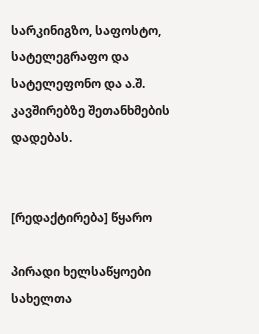სარკინიგზო, საფოსტო, სატელეგრაფო და სატელეფონო და ა.შ. კავშირებზე შეთანხმების დადებას.


[რედაქტირება] წყარო

პირადი ხელსაწყოები
სახელთა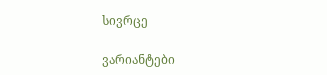სივრცე

ვარიანტები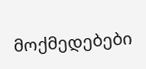მოქმედებები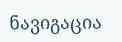ნავიგაცია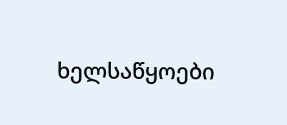ხელსაწყოები